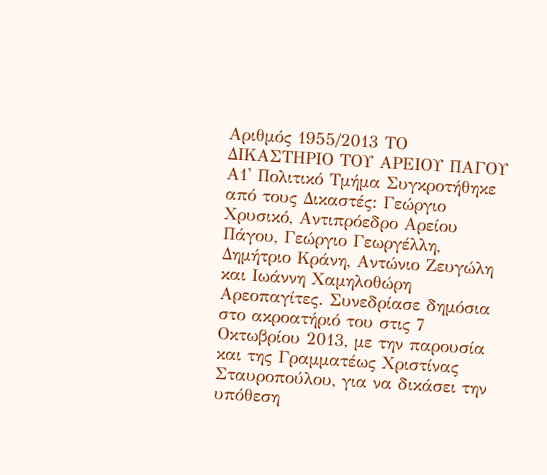Αριθμός 1955/2013 ΤΟ ΔΙΚΑΣΤΗΡΙΟ ΤΟΥ ΑΡΕΙΟΥ ΠΑΓΟΥ Α1' Πολιτικό Τμήμα Συγκροτήθηκε από τους Δικαστές: Γεώργιο Χρυσικό, Αντιπρόεδρο Αρείου Πάγου, Γεώργιο Γεωργέλλη, Δημήτριο Κράνη, Αντώνιο Ζευγώλη και Ιωάννη Χαμηλοθώρη Αρεοπαγίτες. Συνεδρίασε δημόσια στο ακροατήριό του στις 7 Οκτωβρίου 2013, με την παρουσία και της Γραμματέως Χριστίνας Σταυροπούλου, για να δικάσει την υπόθεση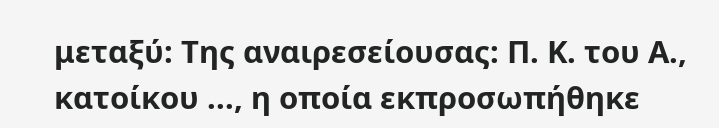μεταξύ: Της αναιρεσείουσας: Π. Κ. του Α., κατοίκου ..., η οποία εκπροσωπήθηκε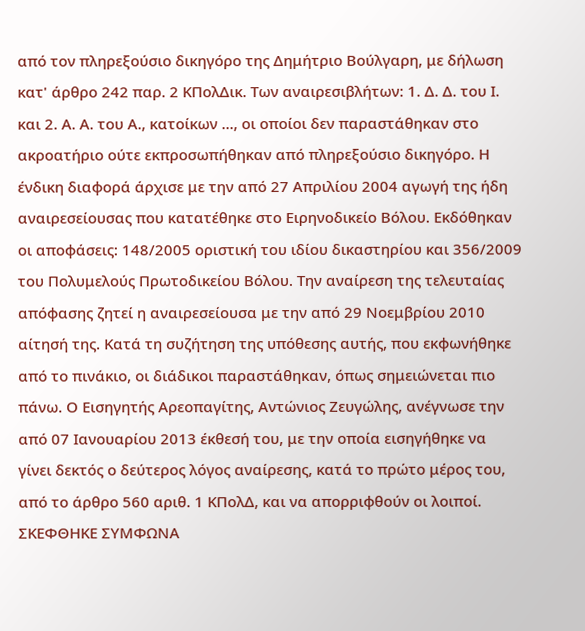από τον πληρεξούσιο δικηγόρο της Δημήτριο Βούλγαρη, με δήλωση κατ' άρθρο 242 παρ. 2 ΚΠολΔικ. Των αναιρεσιβλήτων: 1. Δ. Δ. του Ι. και 2. Α. Α. του Α., κατοίκων ..., οι οποίοι δεν παραστάθηκαν στο ακροατήριο ούτε εκπροσωπήθηκαν από πληρεξούσιο δικηγόρο. Η ένδικη διαφορά άρχισε με την από 27 Απριλίου 2004 αγωγή της ήδη αναιρεσείουσας που κατατέθηκε στο Ειρηνοδικείο Βόλου. Εκδόθηκαν οι αποφάσεις: 148/2005 οριστική του ιδίου δικαστηρίου και 356/2009 του Πολυμελούς Πρωτοδικείου Βόλου. Την αναίρεση της τελευταίας απόφασης ζητεί η αναιρεσείουσα με την από 29 Νοεμβρίου 2010 αίτησή της. Κατά τη συζήτηση της υπόθεσης αυτής, που εκφωνήθηκε από το πινάκιο, οι διάδικοι παραστάθηκαν, όπως σημειώνεται πιο πάνω. Ο Εισηγητής Αρεοπαγίτης, Αντώνιος Ζευγώλης, ανέγνωσε την από 07 Ιανουαρίου 2013 έκθεσή του, με την οποία εισηγήθηκε να γίνει δεκτός ο δεύτερος λόγος αναίρεσης, κατά το πρώτο μέρος του, από το άρθρο 560 αριθ. 1 ΚΠολΔ, και να απορριφθούν οι λοιποί. ΣΚΕΦΘΗΚΕ ΣΥΜΦΩΝΑ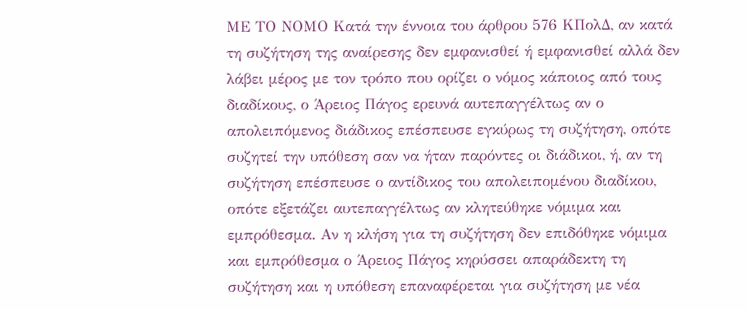ΜΕ ΤΟ ΝΟΜΟ Κατά την έννοια του άρθρου 576 ΚΠολΔ, αν κατά τη συζήτηση της αναίρεσης δεν εμφανισθεί ή εμφανισθεί αλλά δεν λάβει μέρος με τον τρόπο που ορίζει ο νόμος κάποιος από τους διαδίκους, ο Άρειος Πάγος ερευνά αυτεπαγγέλτως αν ο απολειπόμενος διάδικος επέσπευσε εγκύρως τη συζήτηση, οπότε συζητεί την υπόθεση σαν να ήταν παρόντες οι διάδικοι, ή, αν τη συζήτηση επέσπευσε ο αντίδικος του απολειπομένου διαδίκου, οπότε εξετάζει αυτεπαγγέλτως αν κλητεύθηκε νόμιμα και εμπρόθεσμα. Αν η κλήση για τη συζήτηση δεν επιδόθηκε νόμιμα και εμπρόθεσμα ο Άρειος Πάγος κηρύσσει απαράδεκτη τη συζήτηση και η υπόθεση επαναφέρεται για συζήτηση με νέα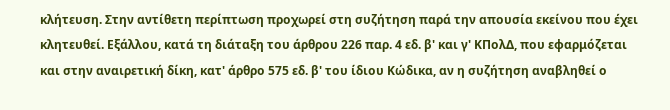κλήτευση. Στην αντίθετη περίπτωση προχωρεί στη συζήτηση παρά την απουσία εκείνου που έχει κλητευθεί. Εξάλλου, κατά τη διάταξη του άρθρου 226 παρ. 4 εδ. β' και γ' ΚΠολΔ, που εφαρμόζεται και στην αναιρετική δίκη, κατ' άρθρο 575 εδ. β' του ίδιου Κώδικα, αν η συζήτηση αναβληθεί ο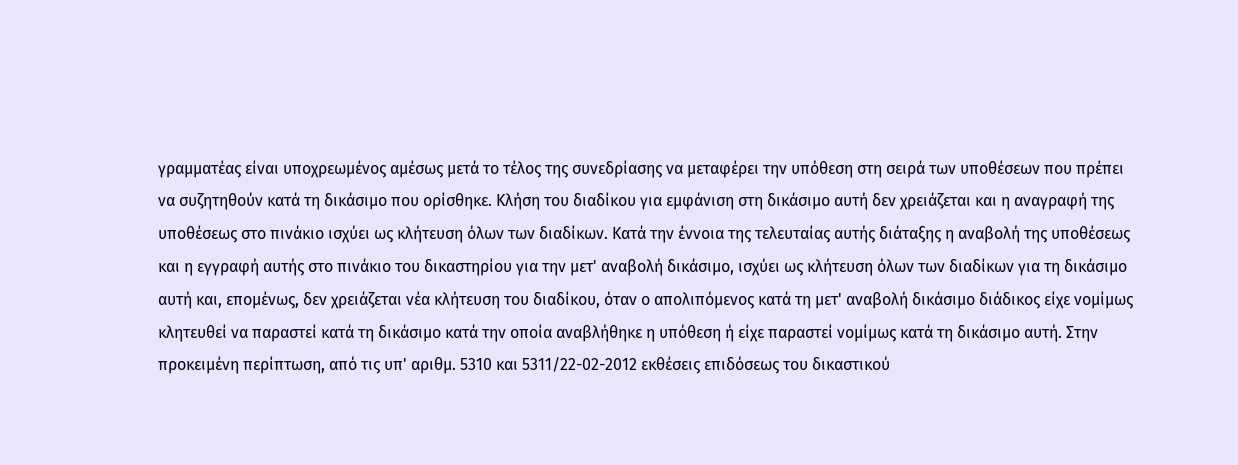γραμματέας είναι υποχρεωμένος αμέσως μετά το τέλος της συνεδρίασης να μεταφέρει την υπόθεση στη σειρά των υποθέσεων που πρέπει να συζητηθούν κατά τη δικάσιμο που ορίσθηκε. Κλήση του διαδίκου για εμφάνιση στη δικάσιμο αυτή δεν χρειάζεται και η αναγραφή της υποθέσεως στο πινάκιο ισχύει ως κλήτευση όλων των διαδίκων. Κατά την έννοια της τελευταίας αυτής διάταξης η αναβολή της υποθέσεως και η εγγραφή αυτής στο πινάκιο του δικαστηρίου για την μετ' αναβολή δικάσιμο, ισχύει ως κλήτευση όλων των διαδίκων για τη δικάσιμο αυτή και, επομένως, δεν χρειάζεται νέα κλήτευση του διαδίκου, όταν ο απολιπόμενος κατά τη μετ' αναβολή δικάσιμο διάδικος είχε νομίμως κλητευθεί να παραστεί κατά τη δικάσιμο κατά την οποία αναβλήθηκε η υπόθεση ή είχε παραστεί νομίμως κατά τη δικάσιμο αυτή. Στην προκειμένη περίπτωση, από τις υπ' αριθμ. 5310 και 5311/22-02-2012 εκθέσεις επιδόσεως του δικαστικού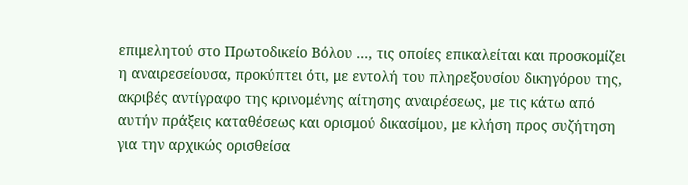επιμελητού στο Πρωτοδικείο Βόλου ..., τις οποίες επικαλείται και προσκομίζει η αναιρεσείουσα, προκύπτει ότι, με εντολή του πληρεξουσίου δικηγόρου της, ακριβές αντίγραφο της κρινομένης αίτησης αναιρέσεως, με τις κάτω από αυτήν πράξεις καταθέσεως και ορισμού δικασίμου, με κλήση προς συζήτηση για την αρχικώς ορισθείσα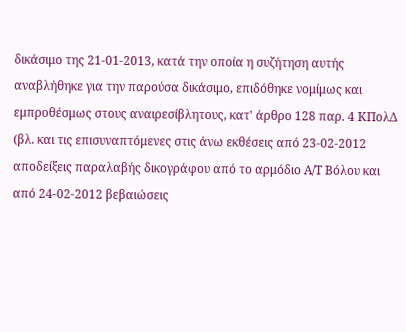δικάσιμο της 21-01-2013, κατά την οποία η συζήτηση αυτής αναβλήθηκε για την παρούσα δικάσιμο, επιδόθηκε νομίμως και εμπροθέσμως στους αναιρεσίβλητους, κατ' άρθρο 128 παρ. 4 ΚΠολΔ (βλ. και τις επισυναπτόμενες στις άνω εκθέσεις από 23-02-2012 αποδείξεις παραλαβής δικογράφου από το αρμόδιο Α/Τ Βόλου και από 24-02-2012 βεβαιώσεις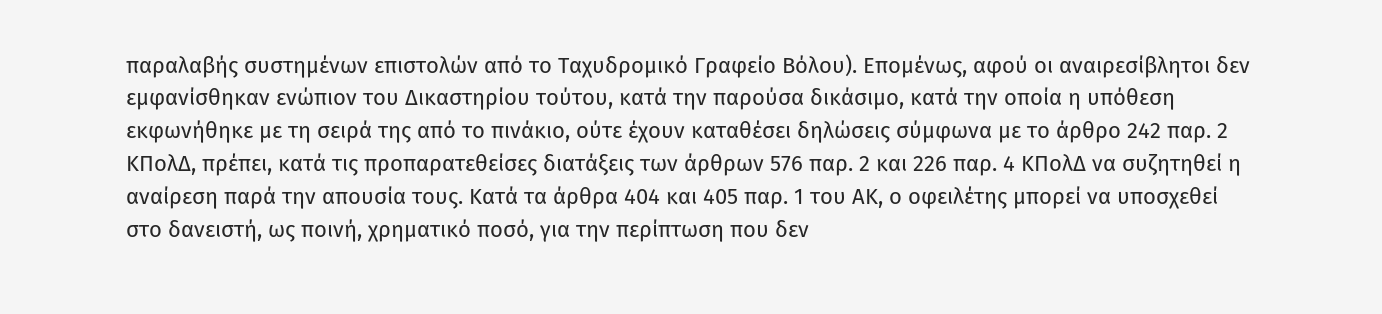παραλαβής συστημένων επιστολών από το Ταχυδρομικό Γραφείο Βόλου). Επομένως, αφού οι αναιρεσίβλητοι δεν εμφανίσθηκαν ενώπιον του Δικαστηρίου τούτου, κατά την παρούσα δικάσιμο, κατά την οποία η υπόθεση εκφωνήθηκε με τη σειρά της από το πινάκιο, ούτε έχουν καταθέσει δηλώσεις σύμφωνα με το άρθρο 242 παρ. 2 ΚΠολΔ, πρέπει, κατά τις προπαρατεθείσες διατάξεις των άρθρων 576 παρ. 2 και 226 παρ. 4 ΚΠολΔ να συζητηθεί η αναίρεση παρά την απουσία τους. Κατά τα άρθρα 404 και 405 παρ. 1 του ΑΚ, ο οφειλέτης μπορεί να υποσχεθεί στο δανειστή, ως ποινή, χρηματικό ποσό, για την περίπτωση που δεν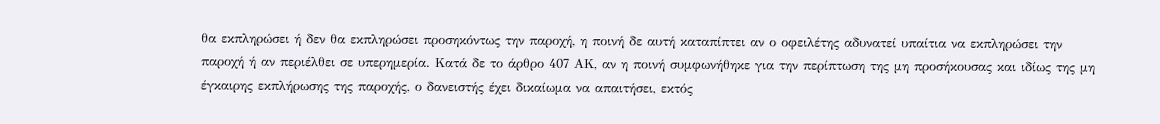θα εκπληρώσει ή δεν θα εκπληρώσει προσηκόντως την παροχή, η ποινή δε αυτή καταπίπτει αν ο οφειλέτης αδυνατεί υπαίτια να εκπληρώσει την παροχή ή αν περιέλθει σε υπερημερία. Κατά δε το άρθρο 407 ΑΚ, αν η ποινή συμφωνήθηκε για την περίπτωση της μη προσήκουσας και ιδίως της μη έγκαιρης εκπλήρωσης της παροχής, ο δανειστής έχει δικαίωμα να απαιτήσει, εκτός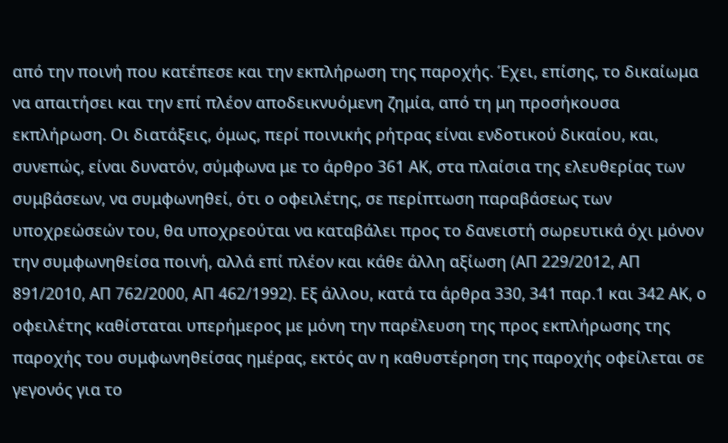από την ποινή που κατέπεσε και την εκπλήρωση της παροχής. Έχει, επίσης, το δικαίωμα να απαιτήσει και την επί πλέον αποδεικνυόμενη ζημία, από τη μη προσήκουσα εκπλήρωση. Οι διατάξεις, όμως, περί ποινικής ρήτρας είναι ενδοτικού δικαίου, και, συνεπώς, είναι δυνατόν, σύμφωνα με το άρθρο 361 ΑΚ, στα πλαίσια της ελευθερίας των συμβάσεων, να συμφωνηθεί, ότι ο οφειλέτης, σε περίπτωση παραβάσεως των υποχρεώσεών του, θα υποχρεούται να καταβάλει προς το δανειστή σωρευτικά όχι μόνον την συμφωνηθείσα ποινή, αλλά επί πλέον και κάθε άλλη αξίωση (ΑΠ 229/2012, ΑΠ 891/2010, ΑΠ 762/2000, ΑΠ 462/1992). Εξ άλλου, κατά τα άρθρα 330, 341 παρ.1 και 342 ΑΚ, ο οφειλέτης καθίσταται υπερήμερος με μόνη την παρέλευση της προς εκπλήρωσης της παροχής του συμφωνηθείσας ημέρας, εκτός αν η καθυστέρηση της παροχής οφείλεται σε γεγονός για το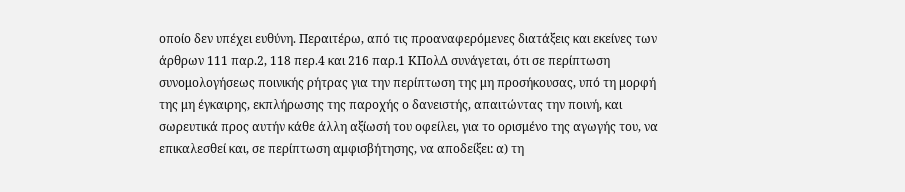οποίο δεν υπέχει ευθύνη. Περαιτέρω, από τις προαναφερόμενες διατάξεις και εκείνες των άρθρων 111 παρ.2, 118 περ.4 και 216 παρ.1 ΚΠολΔ συνάγεται, ότι σε περίπτωση συνομολογήσεως ποινικής ρήτρας για την περίπτωση της μη προσήκουσας, υπό τη μορφή της μη έγκαιρης, εκπλήρωσης της παροχής ο δανειστής, απαιτώντας την ποινή, και σωρευτικά προς αυτήν κάθε άλλη αξίωσή του οφείλει, για το ορισμένο της αγωγής του, να επικαλεσθεί και, σε περίπτωση αμφισβήτησης, να αποδείξει: α) τη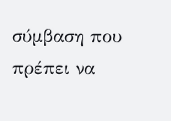σύμβαση που πρέπει να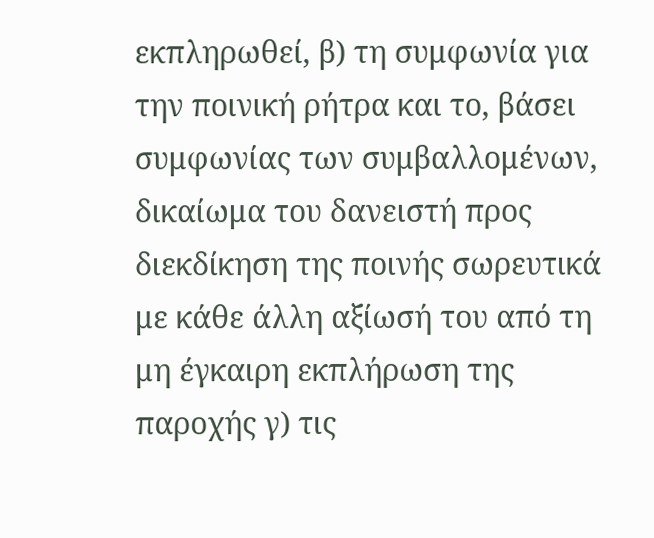εκπληρωθεί, β) τη συμφωνία για την ποινική ρήτρα και το, βάσει συμφωνίας των συμβαλλομένων, δικαίωμα του δανειστή προς διεκδίκηση της ποινής σωρευτικά με κάθε άλλη αξίωσή του από τη μη έγκαιρη εκπλήρωση της παροχής γ) τις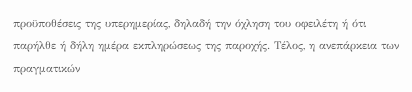προϋποθέσεις της υπερημερίας, δηλαδή την όχληση του οφειλέτη ή ότι παρήλθε ή δήλη ημέρα εκπληρώσεως της παροχής. Τέλος, η ανεπάρκεια των πραγματικών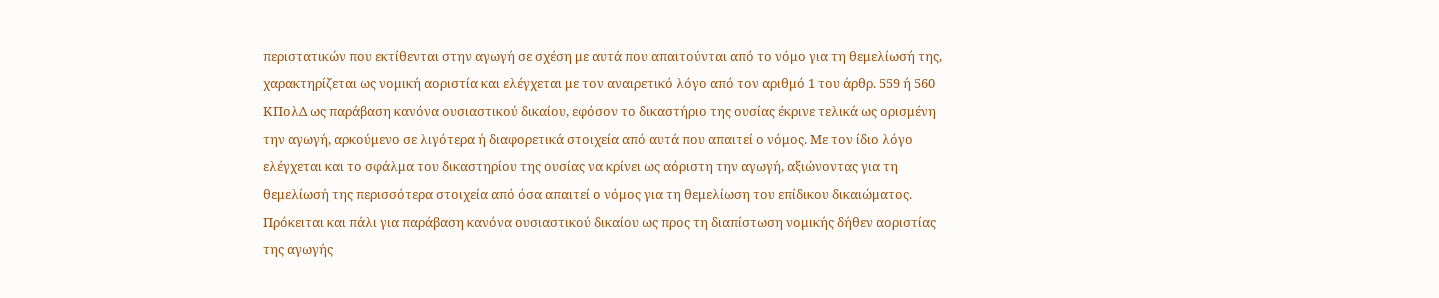περιστατικών που εκτίθενται στην αγωγή σε σχέση με αυτά που απαιτούνται από το νόμο για τη θεμελίωσή της, χαρακτηρίζεται ως νομική αοριστία και ελέγχεται με τον αναιρετικό λόγο από τον αριθμό 1 του άρθρ. 559 ή 560 ΚΠολΔ ως παράβαση κανόνα ουσιαστικού δικαίου, εφόσον το δικαστήριο της ουσίας έκρινε τελικά ως ορισμένη την αγωγή, αρκούμενο σε λιγότερα ή διαφορετικά στοιχεία από αυτά που απαιτεί ο νόμος. Με τον ίδιο λόγο ελέγχεται και το σφάλμα του δικαστηρίου της ουσίας να κρίνει ως αόριστη την αγωγή, αξιώνοντας για τη θεμελίωσή της περισσότερα στοιχεία από όσα απαιτεί ο νόμος για τη θεμελίωση του επίδικου δικαιώματος. Πρόκειται και πάλι για παράβαση κανόνα ουσιαστικού δικαίου ως προς τη διαπίστωση νομικής δήθεν αοριστίας της αγωγής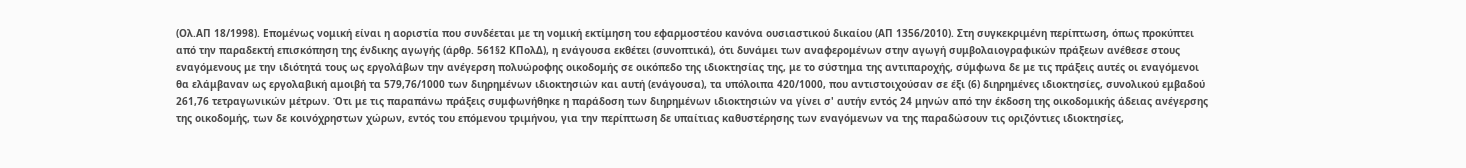(Ολ.ΑΠ 18/1998). Επομένως νομική είναι η αοριστία που συνδέεται με τη νομική εκτίμηση του εφαρμοστέου κανόνα ουσιαστικού δικαίου (ΑΠ 1356/2010). Στη συγκεκριμένη περίπτωση, όπως προκύπτει από την παραδεκτή επισκόπηση της ένδικης αγωγής (άρθρ. 561§2 ΚΠολΔ), η ενάγουσα εκθέτει (συνοπτικά), ότι δυνάμει των αναφερομένων στην αγωγή συμβολαιογραφικών πράξεων ανέθεσε στους εναγόμενους με την ιδιότητά τους ως εργολάβων την ανέγερση πολυώροφης οικοδομής σε οικόπεδο της ιδιοκτησίας της, με το σύστημα της αντιπαροχής, σύμφωνα δε με τις πράξεις αυτές οι εναγόμενοι θα ελάμβαναν ως εργολαβική αμοιβή τα 579,76/1000 των διηρημένων ιδιοκτησιών και αυτή (ενάγουσα), τα υπόλοιπα 420/1000, που αντιστοιχούσαν σε έξι (6) διηρημένες ιδιοκτησίες, συνολικού εμβαδού 261,76 τετραγωνικών μέτρων. Ότι με τις παραπάνω πράξεις συμφωνήθηκε η παράδοση των διηρημένων ιδιοκτησιών να γίνει σ' αυτήν εντός 24 μηνών από την έκδοση της οικοδομικής άδειας ανέγερσης της οικοδομής, των δε κοινόχρηστων χώρων, εντός του επόμενου τριμήνου, για την περίπτωση δε υπαίτιας καθυστέρησης των εναγόμενων να της παραδώσουν τις οριζόντιες ιδιοκτησίες,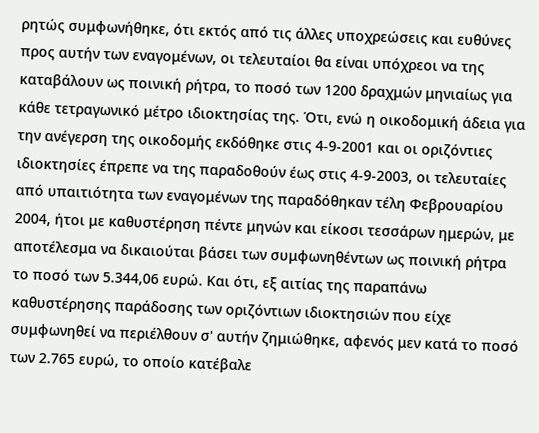ρητώς συμφωνήθηκε, ότι εκτός από τις άλλες υποχρεώσεις και ευθύνες προς αυτήν των εναγομένων, οι τελευταίοι θα είναι υπόχρεοι να της καταβάλουν ως ποινική ρήτρα, το ποσό των 1200 δραχμών μηνιαίως για κάθε τετραγωνικό μέτρο ιδιοκτησίας της. Ότι, ενώ η οικοδομική άδεια για την ανέγερση της οικοδομής εκδόθηκε στις 4-9-2001 και οι οριζόντιες ιδιοκτησίες έπρεπε να της παραδοθούν έως στις 4-9-2003, οι τελευταίες από υπαιτιότητα των εναγομένων της παραδόθηκαν τέλη Φεβρουαρίου 2004, ήτοι με καθυστέρηση πέντε μηνών και είκοσι τεσσάρων ημερών, με αποτέλεσμα να δικαιούται βάσει των συμφωνηθέντων ως ποινική ρήτρα το ποσό των 5.344,06 ευρώ. Και ότι, εξ αιτίας της παραπάνω καθυστέρησης παράδοσης των οριζόντιων ιδιοκτησιών που είχε συμφωνηθεί να περιέλθουν σ' αυτήν ζημιώθηκε, αφενός μεν κατά το ποσό των 2.765 ευρώ, το οποίο κατέβαλε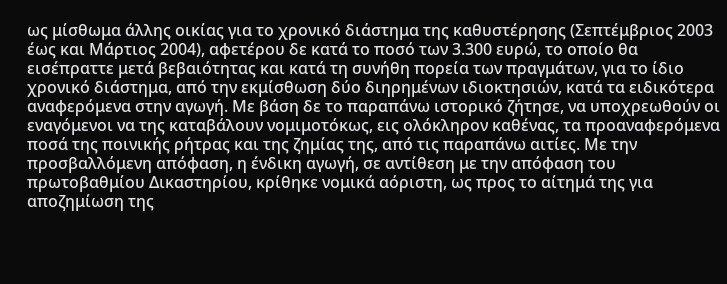ως μίσθωμα άλλης οικίας για το χρονικό διάστημα της καθυστέρησης (Σεπτέμβριος 2003 έως και Μάρτιος 2004), αφετέρου δε κατά το ποσό των 3.300 ευρώ, το οποίο θα εισέπραττε μετά βεβαιότητας και κατά τη συνήθη πορεία των πραγμάτων, για το ίδιο χρονικό διάστημα, από την εκμίσθωση δύο διηρημένων ιδιοκτησιών, κατά τα ειδικότερα αναφερόμενα στην αγωγή. Με βάση δε το παραπάνω ιστορικό ζήτησε, να υποχρεωθούν οι εναγόμενοι να της καταβάλουν νομιμοτόκως, εις ολόκληρον καθένας, τα προαναφερόμενα ποσά της ποινικής ρήτρας και της ζημίας της, από τις παραπάνω αιτίες. Με την προσβαλλόμενη απόφαση, η ένδικη αγωγή, σε αντίθεση με την απόφαση του πρωτοβαθμίου Δικαστηρίου, κρίθηκε νομικά αόριστη, ως προς το αίτημά της για αποζημίωση της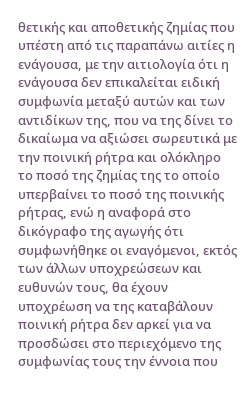θετικής και αποθετικής ζημίας που υπέστη από τις παραπάνω αιτίες η ενάγουσα, με την αιτιολογία ότι η ενάγουσα δεν επικαλείται ειδική συμφωνία μεταξύ αυτών και των αντιδίκων της, που να της δίνει το δικαίωμα να αξιώσει σωρευτικά με την ποινική ρήτρα και ολόκληρο το ποσό της ζημίας της το οποίο υπερβαίνει το ποσό της ποινικής ρήτρας, ενώ η αναφορά στο δικόγραφο της αγωγής ότι συμφωνήθηκε οι εναγόμενοι, εκτός των άλλων υποχρεώσεων και ευθυνών τους, θα έχουν υποχρέωση να της καταβάλουν ποινική ρήτρα δεν αρκεί για να προσδώσει στο περιεχόμενο της συμφωνίας τους την έννοια που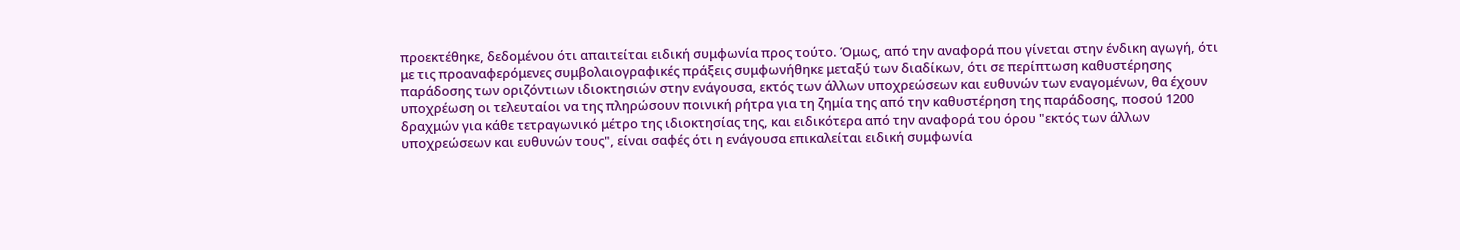προεκτέθηκε, δεδομένου ότι απαιτείται ειδική συμφωνία προς τούτο. Όμως, από την αναφορά που γίνεται στην ένδικη αγωγή, ότι με τις προαναφερόμενες συμβολαιογραφικές πράξεις συμφωνήθηκε μεταξύ των διαδίκων, ότι σε περίπτωση καθυστέρησης παράδοσης των οριζόντιων ιδιοκτησιών στην ενάγουσα, εκτός των άλλων υποχρεώσεων και ευθυνών των εναγομένων, θα έχουν υποχρέωση οι τελευταίοι να της πληρώσουν ποινική ρήτρα για τη ζημία της από την καθυστέρηση της παράδοσης, ποσού 1200 δραχμών για κάθε τετραγωνικό μέτρο της ιδιοκτησίας της, και ειδικότερα από την αναφορά του όρου "εκτός των άλλων υποχρεώσεων και ευθυνών τους", είναι σαφές ότι η ενάγουσα επικαλείται ειδική συμφωνία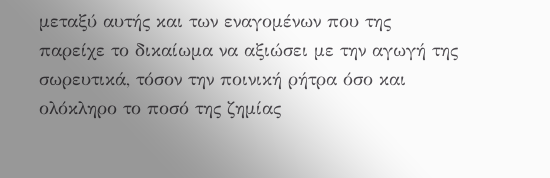μεταξύ αυτής και των εναγομένων που της παρείχε το δικαίωμα να αξιώσει με την αγωγή της σωρευτικά, τόσον την ποινική ρήτρα όσο και ολόκληρο το ποσό της ζημίας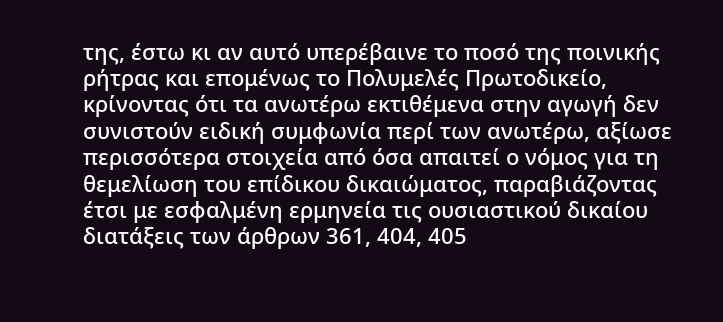της, έστω κι αν αυτό υπερέβαινε το ποσό της ποινικής ρήτρας και επομένως το Πολυμελές Πρωτοδικείο, κρίνοντας ότι τα ανωτέρω εκτιθέμενα στην αγωγή δεν συνιστούν ειδική συμφωνία περί των ανωτέρω, αξίωσε περισσότερα στοιχεία από όσα απαιτεί ο νόμος για τη θεμελίωση του επίδικου δικαιώματος, παραβιάζοντας έτσι με εσφαλμένη ερμηνεία τις ουσιαστικού δικαίου διατάξεις των άρθρων 361, 404, 405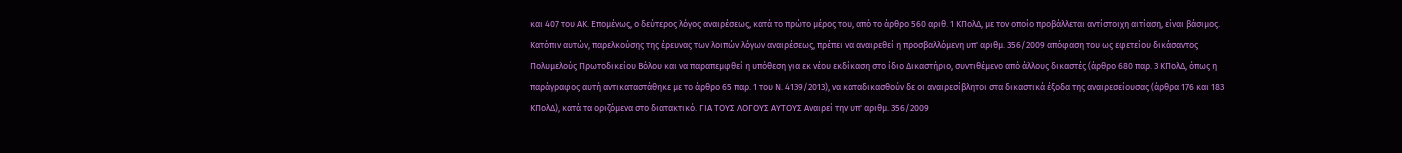και 407 του ΑΚ. Επομένως, ο δεύτερος λόγος αναιρέσεως, κατά το πρώτο μέρος του, από το άρθρο 560 αριθ. 1 ΚΠολΔ, με τον οποίο προβάλλεται αντίστοιχη αιτίαση, είναι βάσιμος. Κατόπιν αυτών, παρελκούσης της έρευνας των λοιπών λόγων αναιρέσεως, πρέπει να αναιρεθεί η προσβαλλόμενη υπ' αριθμ. 356/2009 απόφαση του ως εφετείου δικάσαντος Πολυμελούς Πρωτοδικείου Βόλου και να παραπεμφθεί η υπόθεση για εκ νέου εκδίκαση στο ίδιο Δικαστήριο, συντιθέμενο από άλλους δικαστές (άρθρο 680 παρ. 3 ΚΠολΔ, όπως η παράγραφος αυτή αντικαταστάθηκε με το άρθρο 65 παρ. 1 του Ν. 4139/2013), να καταδικασθούν δε οι αναιρεσίβλητοι στα δικαστικά έξοδα της αναιρεσείουσας (άρθρα 176 και 183 ΚΠολΔ), κατά τα οριζόμενα στο διατακτικό. ΓΙΑ ΤΟΥΣ ΛΟΓΟΥΣ ΑΥΤΟΥΣ Αναιρεί την υπ' αριθμ. 356/2009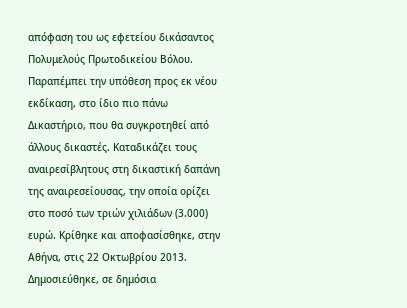απόφαση του ως εφετείου δικάσαντος Πολυμελούς Πρωτοδικείου Βόλου. Παραπέμπει την υπόθεση προς εκ νέου εκδίκαση, στο ίδιο πιο πάνω Δικαστήριο, που θα συγκροτηθεί από άλλους δικαστές. Καταδικάζει τους αναιρεσίβλητους στη δικαστική δαπάνη της αναιρεσείουσας, την οποία ορίζει στο ποσό των τριών χιλιάδων (3.000) ευρώ. Κρίθηκε και αποφασίσθηκε, στην Αθήνα, στις 22 Οκτωβρίου 2013. Δημοσιεύθηκε, σε δημόσια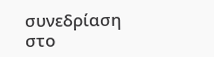συνεδρίαση στο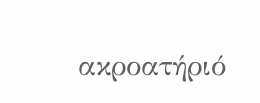ακροατήριό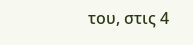του, στις 4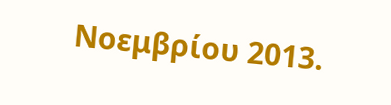Νοεμβρίου 2013.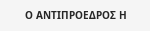Ο ΑΝΤΙΠΡΟΕΔΡΟΣ Η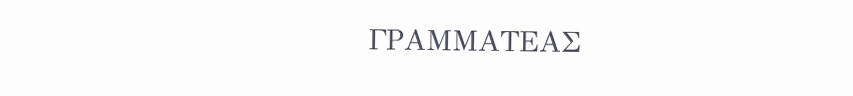ΓΡΑΜΜΑΤΕΑΣ